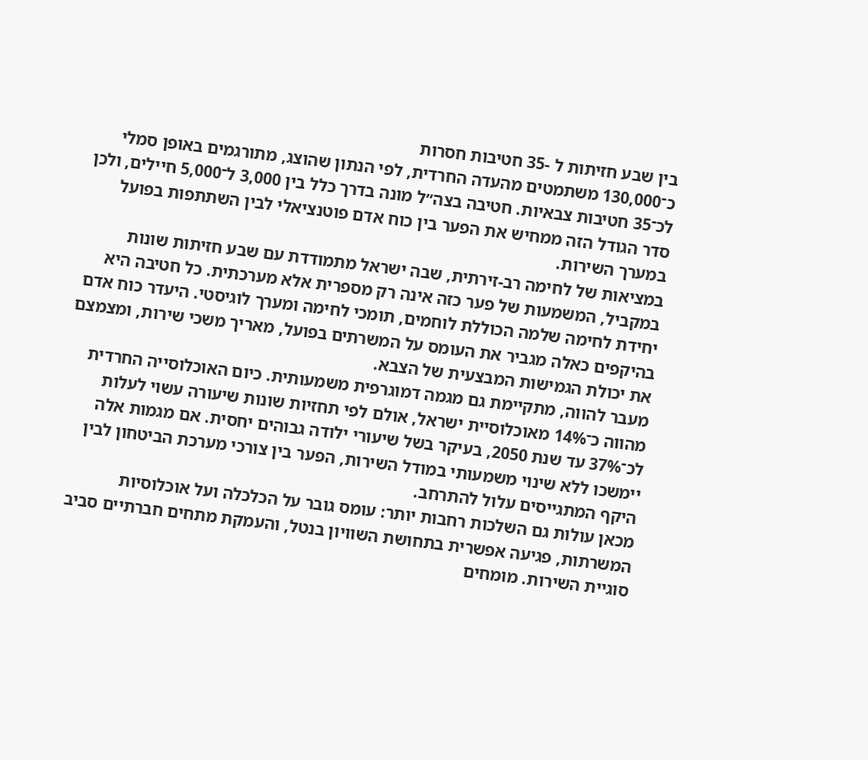בין שבע חזיתות ל -35 חטיבות חסרות
כ־130,000 משתמטים מהעדה החרדית, לפי הנתון שהוצג, מתורגמים באופן סמלי לכ־35 חטיבות צבאיות. חטיבה בצה״ל מונה בדרך כלל בין 3,000 ל־5,000 חיילים, ולכן סדר הגודל הזה ממחיש את הפער בין כוח אדם פוטנציאלי לבין השתתפות בפועל במערך השירות.
במציאות של לחימה רב-זירתית, שבה ישראל מתמודדת עם שבע חזיתות שונות במקביל, המשמעות של פער כזה אינה רק מספרית אלא מערכתית. כל חטיבה היא יחידת לחימה שלמה הכוללת לוחמים, תומכי לחימה ומערך לוגיסטי. היעדר כוח אדם בהיקפים כאלה מגביר את העומס על המשרתים בפועל, מאריך משכי שירות, ומצמצם את יכולת הגמישות המבצעית של הצבא.
מעבר להווה, מתקיימת גם מגמה דמוגרפית משמעותית. כיום האוכלוסייה החרדית מהווה כ־14% מאוכלוסיית ישראל, אולם לפי תחזיות שונות שיעורה עשוי לעלות לכ־37% עד שנת 2050, בעיקר בשל שיעורי ילודה גבוהים יחסית. אם מגמות אלה יימשכו ללא שינוי משמעותי במודל השירות, הפער בין צורכי מערכת הביטחון לבין היקף המתגייסים עלול להתרחב.
מכאן עולות גם השלכות רחבות יותר: עומס גובר על הכלכלה ועל אוכלוסיות המשרתות, פגיעה אפשרית בתחושת השוויון בנטל, והעמקת מתחים חברתיים סביב סוגיית השירות. מומחים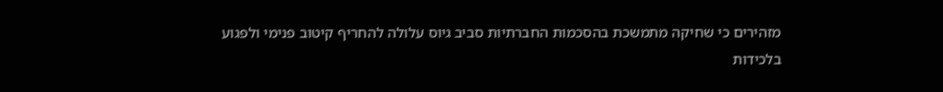מזהירים כי שחיקה מתמשכת בהסכמות החברתיות סביב גיוס עלולה להחריף קיטוב פנימי ולפגוע בלכידות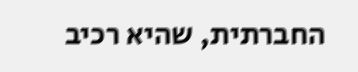החברתית, שהיא רכיב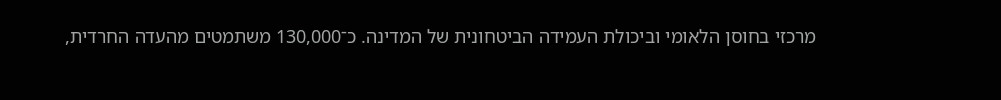מרכזי בחוסן הלאומי וביכולת העמידה הביטחונית של המדינה. כ־130,000 משתמטים מהעדה החרדית,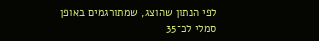לפי הנתון שהוצג, שמתורגמים באופן סמלי לכ־35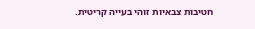חטיבות צבאיות זוהי בעייה קריטית.